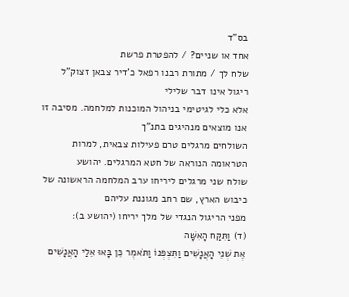בס"ד
אחד או שניים? / להפטרת פרשת
שלח לך / מתורת רבנו רפאל כ'דיר צבאן זצוק"ל
ריגול אינו דבר שלילי
אלא כלי לגיטימי בניהול המוכנות למלחמה. מסיבה זו אנו מוצאים מנהיגים בתנ"ך
השולחים מרגלים טרם פעילות צבאית, למרות הטראומה הנוראה של חטא המרגלים. יהושע
שולח שני מרגלים ליריחו ערב המלחמה הראשונה של כיבוש הארץ, שם רחב מגוננת עליהם
מפני הריגול הנגדי של מלך יריחו (יהושע ב):
(ד) וַתִּקַּח הָאִשָּׁה
אֶת שְׁנֵי הָאֲנָשִׁים וַתִּצְפְּנוֹ וַתֹּאמֶר כֵּן בָּאוּ אֵלַי הָאֲנָשִׁים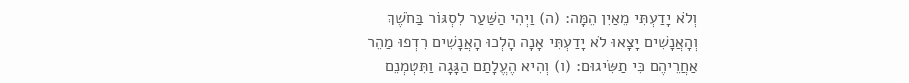וְלֹא יָדַעְתִּי מֵאַיִן הֵמָּה: (ה) וַיְהִי הַשַּׁעַר לִסְגּוֹר בַּחֹשֶׁךְ
וְהָאֲנָשִׁים יָצָאוּ לֹא יָדַעְתִּי אָנָה הָלְכוּ הָאֲנָשִׁים רִדְפוּ מַהֵר
אַחֲרֵיהֶם כִּי תַשִּׂיגוּם: (ו) וְהִיא הֶעֱלָתַם הַגָּגָה וַתִּטְמְנֵם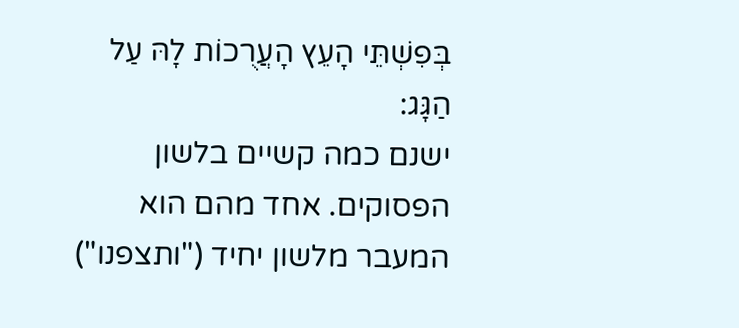בְּפִשְׁתֵּי הָעֵץ הָעֲרֻכוֹת לָהּ עַל הַגָּג:
ישנם כמה קשיים בלשון
הפסוקים. אחד מהם הוא המעבר מלשון יחיד ("ותצפנו")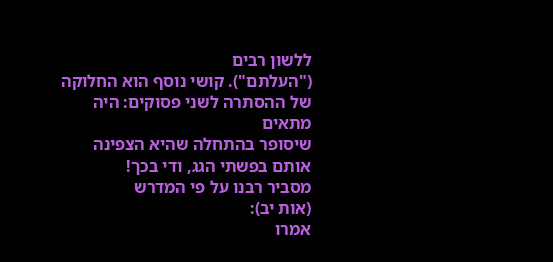ללשון רבים
("העלתם"). קושי נוסף הוא החלוקה של ההסתרה לשני פסוקים: היה מתאים
שיסופר בהתחלה שהיא הצפינה אותם בפשתי הגג, ודי בכך!
מסביר רבנו על פי המדרש
(אות יב):
אמרו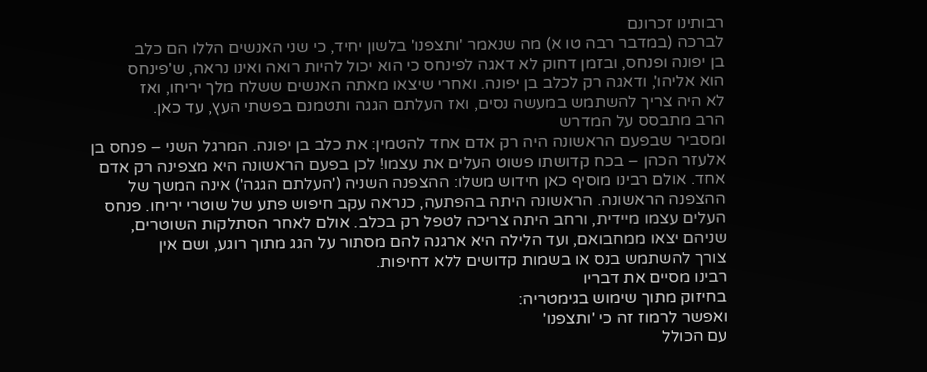רבותינו זכרונם
לברכה (במדבר רבה טו א) מה שנאמר 'ותצפנו' בלשון יחיד, כי שני האנשים הללו הם כלב
בן יפונה ופנחס, ובזמן דחוק לא דאגה לפינחס כי הוא יכול להיות רואה ואינו נראה, ש'פינחס
הוא אליהו', ודאגה רק לכלב בן יפונה. ואחרי שיצאו מאתה האנשים ששלח מלך יריחו, ואז
לא היה צריך להשתמש במעשה נסים, ואז העלתם הגגה ותטמנם בפשתי העץ, עד כאן.
הרב מתבסס על המדרש
ומסביר שבפעם הראשונה היה רק אדם אחד להטמין: את כלב בן יפונה. המרגל השני – פנחס בן
אלעזר הכהן – בכח קדושתו פשוט העלים את עצמו! לכן בפעם הראשונה היא מצפינה רק אדם
אחד. אולם רבינו מוסיף כאן חידוש משלו: ההצפנה השניה ('העלתם הגגה') אינה המשך של
ההצפנה הראשונה. הראשונה היתה בהפתעה, כנראה עקב חיפוש פתע של שוטרי יריחו. פנחס
העלים עצמו מיידית, ורחב היתה צריכה לטפל רק בכלב. אולם לאחר הסתלקות השוטרים,
שניהם יצאו ממחבואם, ועד הלילה היא ארגנה להם מסתור על הגג מתוך רוגע, ושם אין
צורך להשתמש בנס או בשמות קדושים ללא דחיפות.
רבינו מסיים את דבריו
בחיזוק מתוך שימוש בגימטריה:
ואפשר לרמוז זה כי 'ותצפנו'
עם הכולל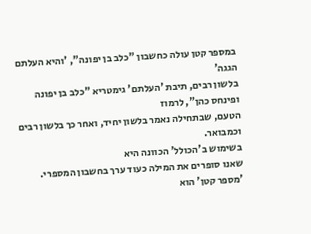במספר קטן עולה כחשבון "כלב בן יפונה", 'והיא העלתם הגגה'
בלשון רבים, תיבת 'העלתם' גימטריא "כלב בן יפונה ופינחס כהן", לרמוז
הטעם, שבתחילה נאמר בלשון יחיד, ואחר כך בלשון רבים וכמבואר.
בשימוש ב'הכולל' הכוונה היא
שאנו סופרים את המילה כעוד ערך בחשבון המספרי. 'מספר קטן' הוא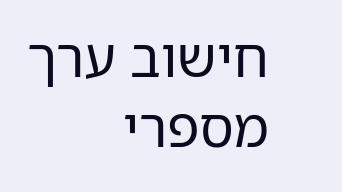חישוב ערך מספרי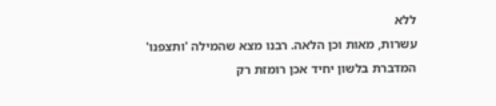ללא
עשרות, מאות וכן הלאה. רבנו מצא שהמילה 'ותצפנו' המדברת בלשון יחיד אכן רומזת רק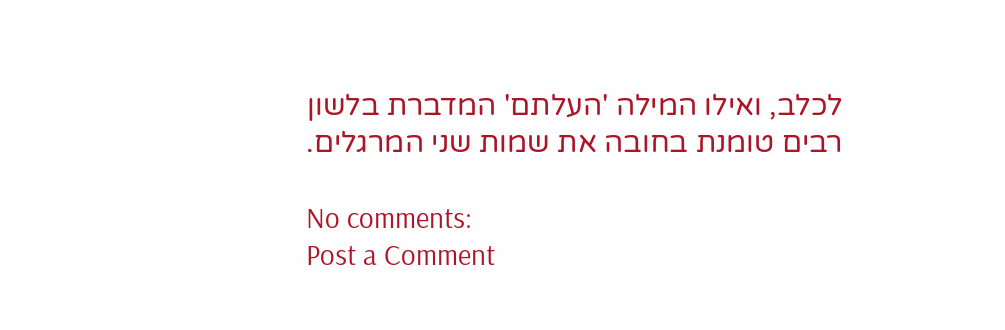לכלב, ואילו המילה 'העלתם' המדברת בלשון רבים טומנת בחובה את שמות שני המרגלים.

No comments:
Post a Comment